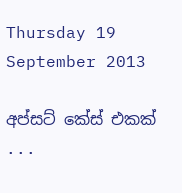Thursday 19 September 2013

අප්සට් කේස් එකක් ...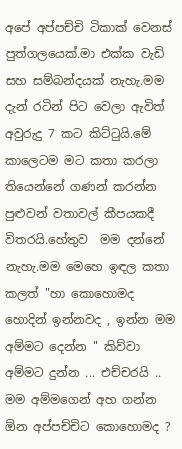අපේ අප්පච්චි ටිකාක් වෙනස් පුත්ගලයෙක්.මා එක්ක වැඩි සහ සම්බන්දයක් නැහැ.මම දැන් රටින් පිට වෙලා ඇවිත් අවුරුදු 7 කට කිට්ටුයි.මේ කාලෙටම මට කතා කරලා තියෙන්නේ ගණන් කරන්න පුළුවන් වතාවල් කීපයකදී විතරයි.හේතුව  මම දන්නේ නැහැ.මම මෙහෙ ඉඳල කතා කලත් "හා කොහොමද හොදින් ඉන්නවද , ඉන්න මම අම්මට දෙන්න " කිව්වා අම්මට දුන්න ... එච්චරයි .. මම අම්මගෙන් අහ ගන්න ඕන අප්පච්චිට කොහොමද ?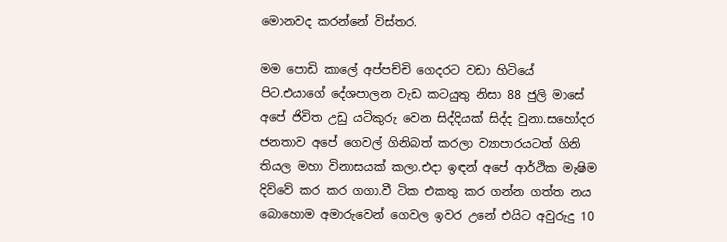මොනවද කරන්නේ විස්තර.

මම පොඩි කාලේ අප්පච්චි ගෙදරට වඩා හිටියේ පිට.එයාගේ දේශපාලන වැඩ කටයුතු නිසා 88 ජුලි මාසේ අපේ ජිවිත උඩු යටිකුරු වෙන සිද්දියක් සිද්ද වුනා.සහෝදර ජනතාව අපේ ගෙවල් ගිනිබත් කරලා ව්‍යාපාරයටත් ගිනි තියල මහා විනාසයක් කලා.එදා ඉඳන් අපේ ආර්ථික මැෂිම දිව්වේ කර කර ගගා.වී ටික එකතු කර ගන්න ගත්ත නය බොහොම අමාරුවෙන් ගෙවල ඉවර උනේ එයිට අවුරුදු 10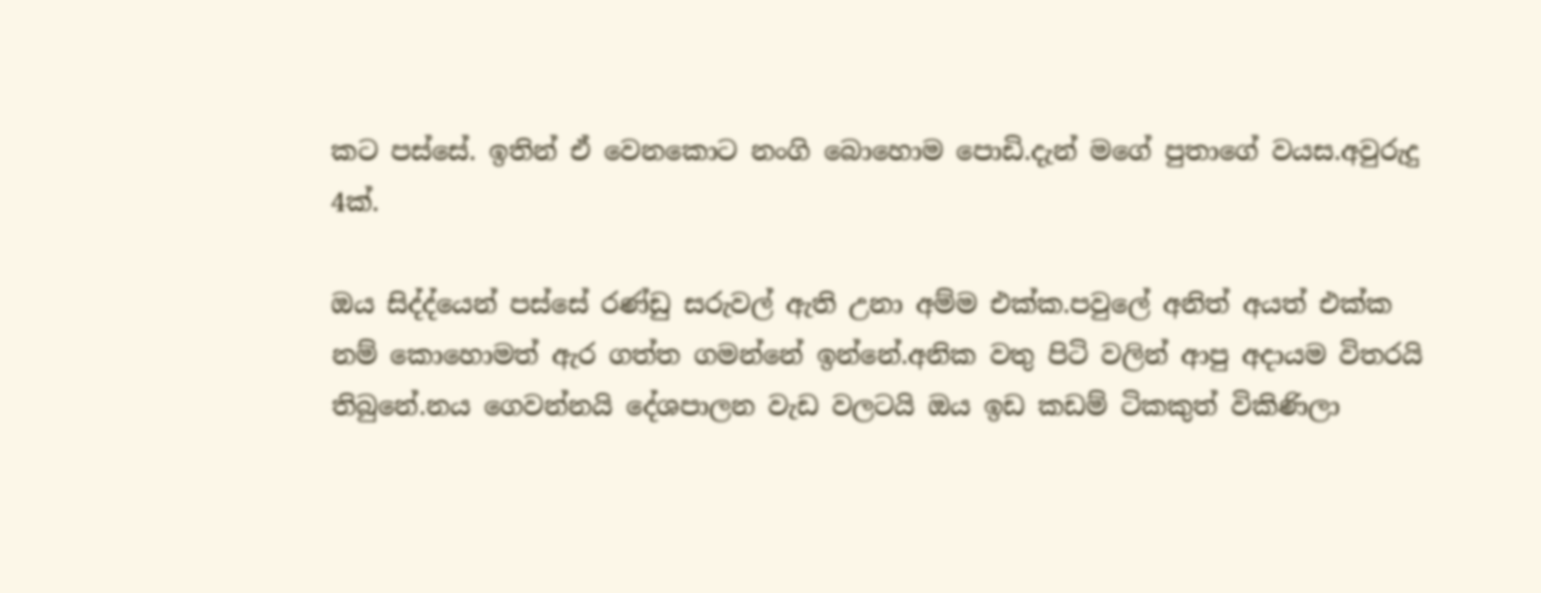කට පස්සේ. ඉතින් ඒ වෙනකොට නංගි බොහොම පොඩි.දැන් මගේ පුතාගේ වයස.අවුරුදු 4ක්.

ඔය සිද්ද්යෙන් පස්සේ රණ්ඩු සරුවල් ඇති උනා අම්ම එක්ක.පවුලේ අනිත් අයත් එක්ක නම් කොහොමත් ඇර ගත්ත ගමන්නේ ඉන්නේ.අනික වතු පිටි වලින් ආපු අදායම විතරයි තිබුනේ.නය ගෙවන්නයි දේශපාලන වැඩ වලටයි ඔය ඉඩ කඩම් ටිකකුත් විකිණිලා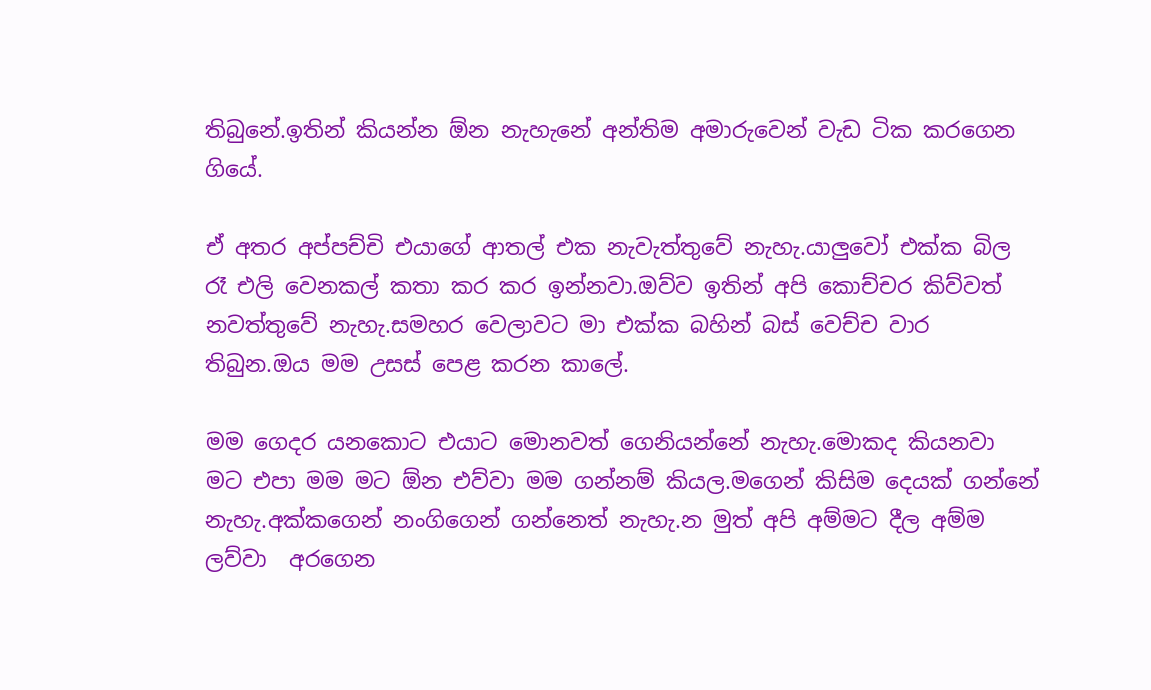තිබුනේ.ඉතින් කියන්න ඕන නැහැනේ අන්තිම අමාරුවෙන් වැඩ ටික කරගෙන ගියේ.

ඒ අතර අප්පච්චි එයාගේ ආතල් එක නැවැත්තුවේ නැහැ.යාලුවෝ එක්ක බිල රෑ එලි වෙනකල් කතා කර කර ඉන්නවා.ඔව්ව ඉතින් අපි කොච්චර කිව්වත් නවත්තුවේ නැහැ.සමහර වෙලාවට මා එක්ක බහින් බස් වෙච්ච වාර තිබුන.ඔය මම උසස් පෙළ කරන කාලේ.

මම ගෙදර යනකොට එයාට මොනවත් ගෙනියන්නේ නැහැ.මොකද කියනවා මට එපා මම මට ඕන එව්වා මම ගන්නම් කියල.මගෙන් කිසිම දෙයක් ගන්නේ නැහැ.අක්කගෙන් නංගිගෙන් ගන්නෙත් නැහැ.න මුත් අපි අම්මට දීල අම්ම ලව්වා  අරගෙන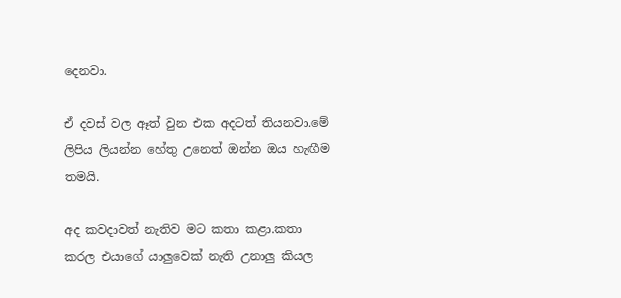දෙනවා.

ඒ දවස් වල ඈත් වුන එක අදටත් තියනවා.මේ ලිපිය ලියන්න හේතු උනෙත් ඔන්න ඔය හැඟීම තමයි.

අද කවදාවත් නැතිව මට කතා කළා.කතා කරල එයාගේ යාලුවෙක් නැති උනාලු කියල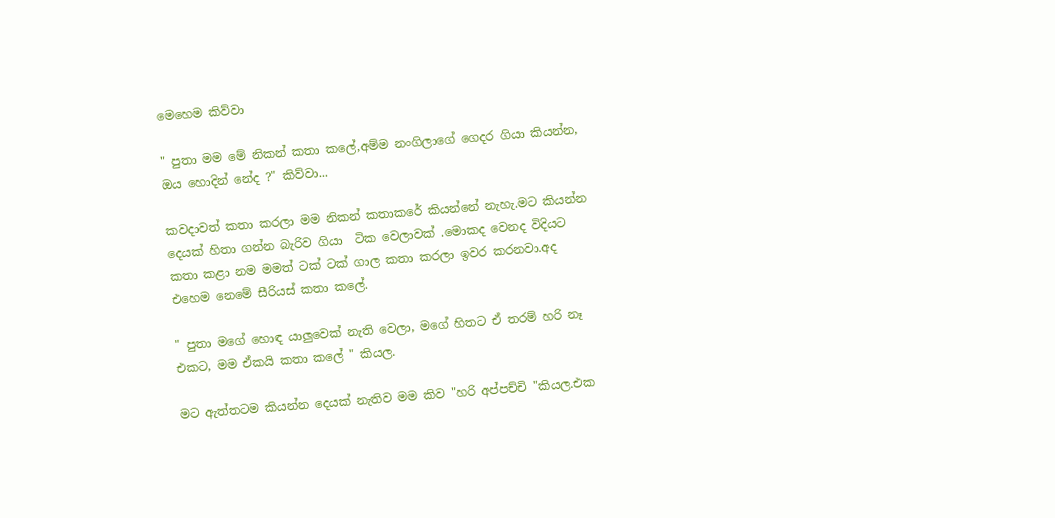මෙහෙම කිව්වා

" පුතා මම මේ නිකන් කතා කලේ,අම්ම නංගිලාගේ ගෙදර ගියා කියන්න, ඔය හොදින් නේද ?" කිව්වා...

කවදාවත් කතා කරලා මම නිකන් කතාකරේ කියන්නේ නැහැ.මට කියන්න දෙයක් හිතා ගන්න බැරිව ගියා  ටික වෙලාවක් .මොකද වෙනද විදියට කතා කළා නම මමත් ටක් ටක් ගාල කතා කරලා ඉවර කරනවා.අද එහෙම නෙමේ සීරියස් කතා කලේ.

" පුතා මගේ හොඳ යාලුවෙක් නැති වෙලා, මගේ හිතට ඒ තරම් හරි නෑ එකට, මම ඒකයි කතා කලේ " කියල.

මට ඇත්තටම කියන්න දෙයක් නැතිව මම කිව "හරි අප්පච්චි "කියල.එක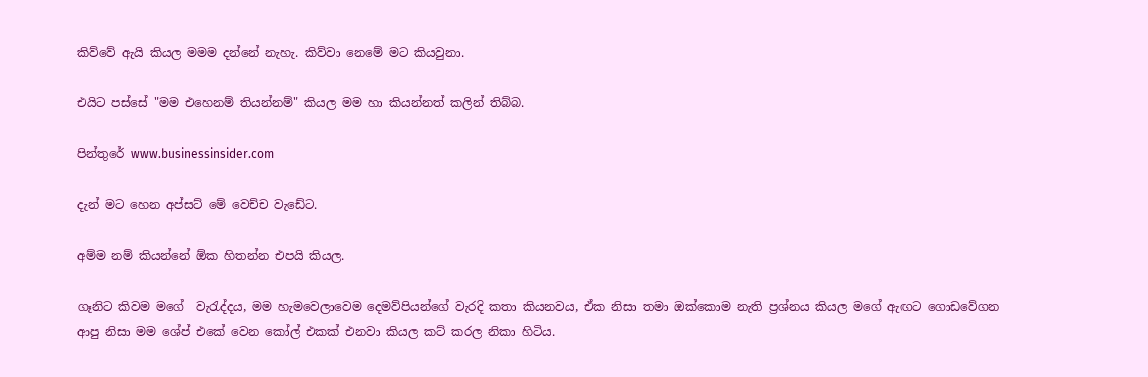කිව්වේ ඇයි කියල මමම දන්නේ නැහැ. කිව්වා නෙමේ මට කියවුනා.

එයිට පස්සේ "මම එහෙනම් තියන්නම්" කියල මම හා කියන්නත් කලින් තිබ්බ.

පින්තුරේ www.businessinsider.com

දැන් මට හෙන අප්සට් මේ වෙච්ච වැඩේට.

අම්ම නම් කියන්නේ ඕක හිතන්න එපයි කියල.

ගෑනිට කිවම මගේ  වැරැද්දය, මම හැමවෙලාවෙම දෙමව්පියන්ගේ වැරදි කතා කියනවය, ඒක නිසා තමා ඔක්කොම නැති ප්‍රශ්නය කියල මගේ ඇඟට ගොඩවේගන ආපු නිසා මම ශේප් එකේ වෙන කෝල් එකක් එනවා කියල කට් කරල නිකා හිටිය.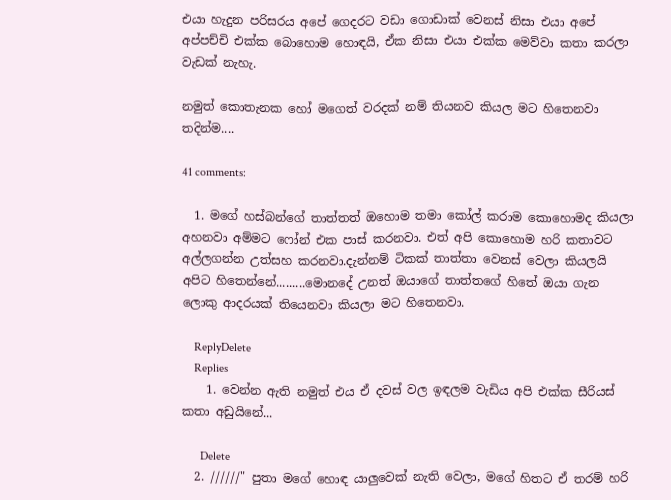එයා හැදුන පරිසරය අපේ ගෙදරට වඩා ගොඩාක් වෙනස් නිසා එයා අපේ අප්පච්චි එක්ක බොහොම හොඳයි, ඒක නිසා එයා එක්ක මෙව්වා කතා කරලා වැඩක් නැහැ.

නමුත් කොතැනක හෝ මගෙත් වරදක් නම් තියනව කියල මට හිතෙනවා තදින්ම....

41 comments:

  1. මගේ හස්බන්ගේ තාත්තත් ඔහොම තමා කෝල් කරාම කොහොමද කියලා අහනවා අම්මට ෆෝන් එක පාස් කරනවා. එත් අපි කොහොම හරි කතාවට අල්ලගන්න උත්සහ කරනවා.දැන්නම් ටිකක් තාත්තා වෙනස් වෙලා කියලයි අපිට හිතෙන්නේ.........මොනදේ උනත් ඔයාගේ තාත්තගේ හිතේ ඔයා ගැන ලොකු ආදරයක් තියෙනවා කියලා මට හිතෙනවා.

    ReplyDelete
    Replies
    1. වෙන්න ඇති නමුත් එය ඒ දවස් වල ඉඳලම වැඩිය අපි එක්ක සීරියස් කතා අඩුයිනේ...

      Delete
  2. //////" පුතා මගේ හොඳ යාලුවෙක් නැති වෙලා, මගේ හිතට ඒ තරම් හරි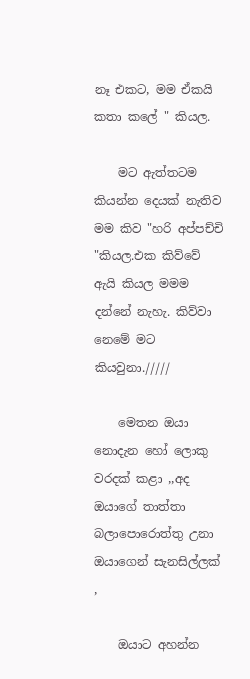නෑ එකට, මම ඒකයි කතා කලේ " කියල.

    මට ඇත්තටම කියන්න දෙයක් නැතිව මම කිව "හරි අප්පච්චි "කියල.එක කිව්වේ ඇයි කියල මමම දන්නේ නැහැ. කිව්වා නෙමේ මට කියවුනා./////

    මෙතන ඔයා නොදැන හෝ ලොකු වරදක් කළා ,,අද ඔයාගේ තාත්තා බලාපොරොත්තු උනා ඔයාගෙන් සැනසිල්ලක් ,

    ඔයාට අහන්න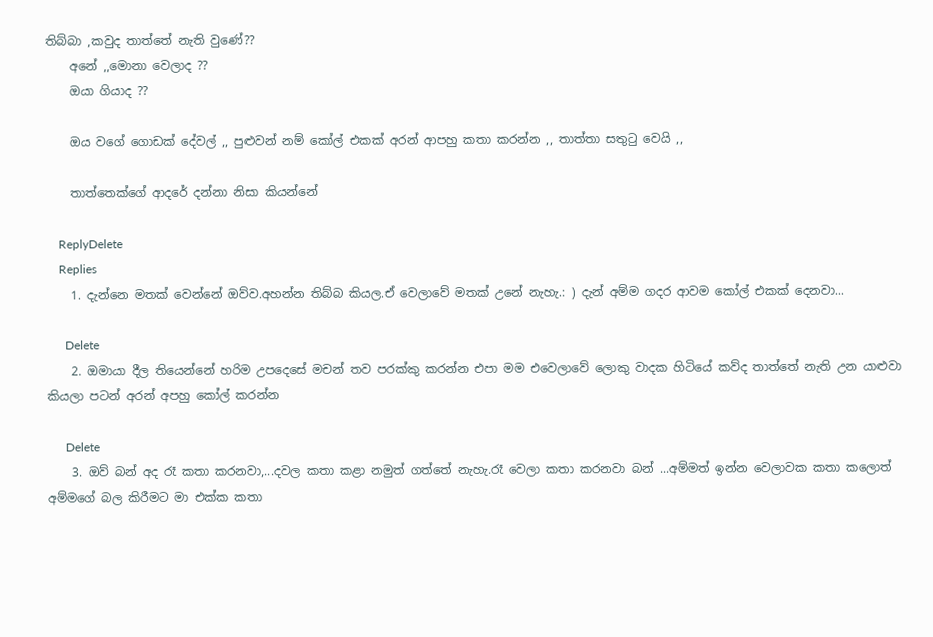තිබ්බා ,කවුද තාත්තේ නැති වුණේ??
    අනේ ,,මොනා වෙලාද ??
    ඔයා ගියාද ??

    ඔය වගේ ගොඩක් දේවල් ,, පුළුවන් නම් කෝල් එකක් අරන් ආපහු කතා කරන්න ,, තාත්තා සතුටු වෙයි ,,

    තාත්තෙක්ගේ ආදරේ දන්නා නිසා කියන්නේ

    ReplyDelete
    Replies
    1. දැන්නෙ මතක් වෙන්නේ ඔව්ව.අහන්න තිබ්බ කියල.ඒ වෙලාවේ මතක් උනේ නැහැ.: ) දැන් අම්ම ගදර ආවම කෝල් එකක් දෙනවා...

      Delete
    2. ඔමායා දීල තියෙන්නේ හරිම උපදෙසේ මචන් තව පරක්කු කරන්න එපා මම එවෙලාවේ ලොකු වාදක හිටියේ කව්ද තාත්තේ නැති උන යාළුවා කියලා පටන් අරන් අපහු කෝල් කරන්න

      Delete
    3. ඔව් බන් අද රෑ කතා කරනවා,...දවල කතා කළා නමුත් ගත්තේ නැහැ.රෑ වෙලා කතා කරනවා බන් ...අම්මත් ඉන්න වෙලාවක කතා කලොත් අම්මගේ බල කිරීමට මා එක්ක කතා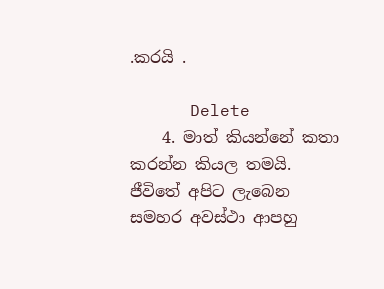.කරයි .

      Delete
    4. මාත් කියන්නේ කතා කරන්න කියල තමයි. ජීවිතේ අපිට ලැබෙන සමහර අවස්ථා ආපහු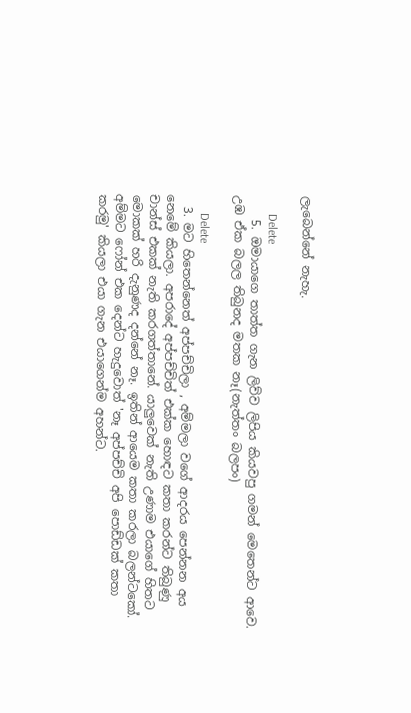ලැබෙන්නේ නැහැ.

      Delete
    5. ඔමායාගෙ තාත්ත ගැන ලිව්ව ලිපිය කියවපු ගමන් මෙතෙන්ට ආවෙ. උඹ ඒක බලල තිබුනද මතක නෑ(නැත්තං බලපං)

      Delete
  3. මට හිතෙන්නෙත් අප්පච්චිලා , අම්මලා වගේ ආදරය පෙන්නන අය නෙමේ කියලා. අපරාදේ අප්පච්චිත් එක්ක හොඳට කතා කරන්ට තිබුණු චාන්ස් එකක් නැති කරගත්තානේ. යාලුවෙක් නැති උණාම එයාගේ හිතට මොකක් හරි දැනුණද දන්නේ නෑ. ඉතින් ආයෙම කතා කරලා බලන්ටකෝ. අම්මට ෆෝන් එක දෙන්ට හැදුවොත් 'නෑ අප්පච්චි අපි පොඩ්ඩක් කතා කරමු' කියලා එයා ගැන එයාගෙන්ම අහන්ට.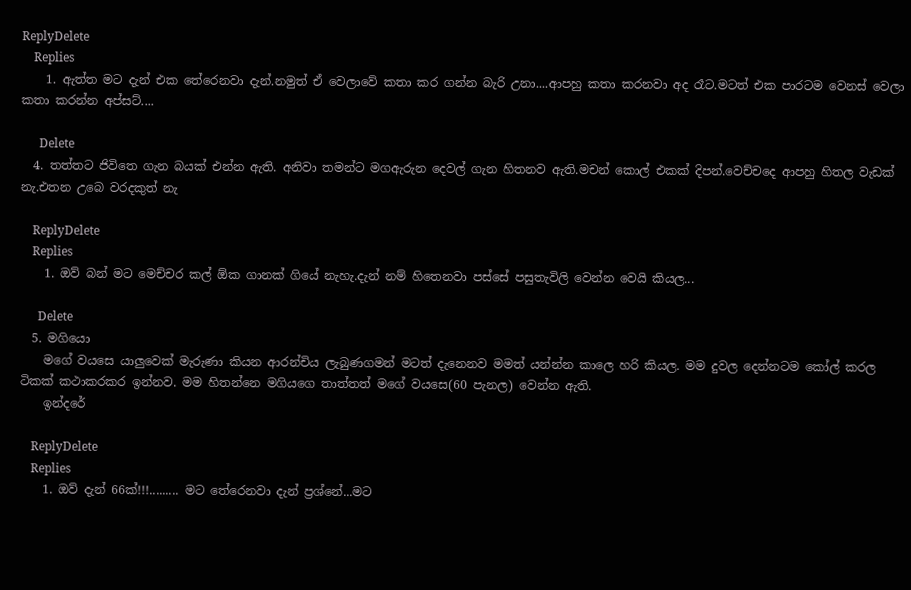ReplyDelete
    Replies
    1. ඇත්ත මට දැන් එක තේරෙනවා දැන්.නමුත් ඒ වෙලාවේ කතා කර ගන්න බැරි උනා....ආපහු කතා කරනවා අද රෑට.මටත් එක පාරටම වෙනස් වෙලා කතා කරන්න අප්සට්....

      Delete
  4. තත්තට ජිවිතෙ ගැන බයක් එන්න ඇති. අනිවා තමන්ට මගඇරුන දෙවල් ගැන හිතනව ඇති.මචන් කොල් එකක් දිපන්.වෙච්චදෙ ආපහු හිතල වැඩක් නැ.එතන උබෙ වරදකුත් නැ

    ReplyDelete
    Replies
    1. ඔව් බන් මට මෙච්චර කල් ඕක ගානක් ගියේ නැහැ.දැන් නම් හිතෙනවා පස්සේ පසුතැවිලි වෙන්න වෙයි කියල...

      Delete
  5. මගියො
    මගේ වයසෙ යාලුවෙක් මැරුණා කියන ආරන්චිය ලැබුණගමන් මටත් දැනෙනව මමත් යන්න්න කාලෙ හරි කියල. මම දුවල දෙන්නටම කෝල් කරල ටිකක් කථාකරකර ඉන්නව. මම හිතන්නෙ මගියගෙ තාත්තත් මගේ වයසෙ(60 පැනල) වෙන්න ඇති.
    ඉන්දරේ

    ReplyDelete
    Replies
    1. ඔව් දැන් 66ක්!!!......... මට තේරෙනවා දැන් ප්‍රශ්නේ...මට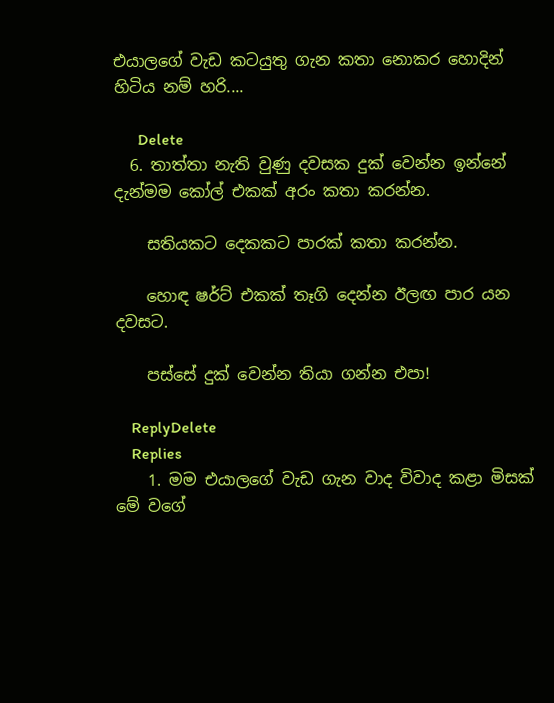එයාලගේ වැඩ කටයුතු ගැන කතා නොකර හොදින් හිටිය නම් හරි....

      Delete
  6. තාත්තා නැති වුණු දවසක දුක් වෙන්න ඉන්නේ දැන්මම කෝල් එකක් අරං කතා කරන්න.

    සතියකට දෙකකට පාරක් කතා කරන්න.

    හොඳ ෂර්ට් එකක් තෑගි දෙන්න ඊලඟ පාර යන දවසට.

    පස්සේ දුක් වෙන්න තියා ගන්න එපා!

    ReplyDelete
    Replies
    1. මම එයාලගේ වැඩ ගැන වාද විවාද කළා මිසක් මේ වගේ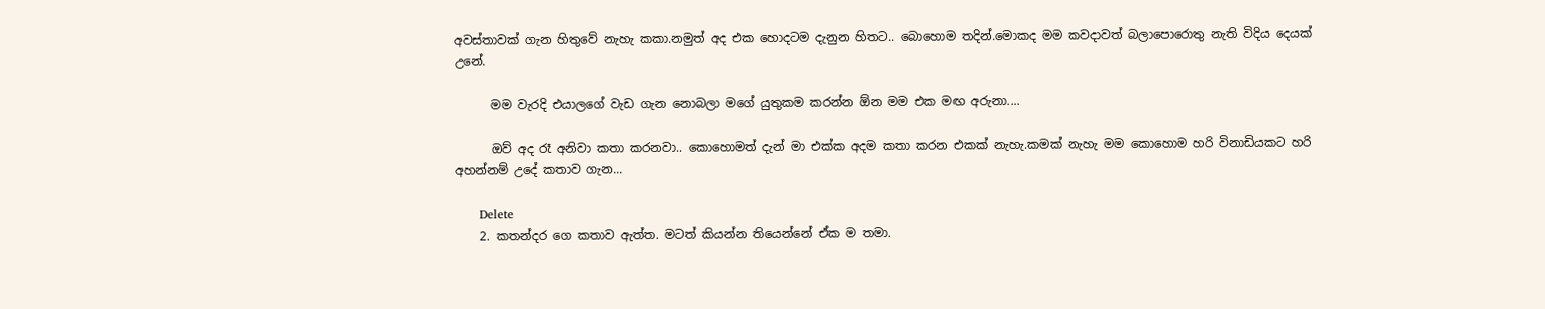අවස්තාවක් ගැන හිතුවේ නැහැ කකා.නමුත් අද එක හොදටම දැනුන හිතට.. බොහොම තදින්.මොකද මම කවදාවත් බලාපොරොතු නැති විදිය දෙයක් උනේ.

      මම වැරදි එයාලගේ වැඩ ගැන නොබලා මගේ යුතුකම කරන්න ඕන මම එක මඟ අරුනා....

      ඔව් අද රෑ අනිවා කතා කරනවා.. කොහොමත් දැන් මා එක්ක අදම කතා කරන එකක් නැහැ.කමක් නැහැ මම කොහොම හරි විනාඩියකට හරි අහන්නම් උදේ කතාව ගැන...

      Delete
    2. කතන්දර ගෙ කතාව ඇත්ත. මටත් කියන්න තියෙන්නේ ඒක ම තමා.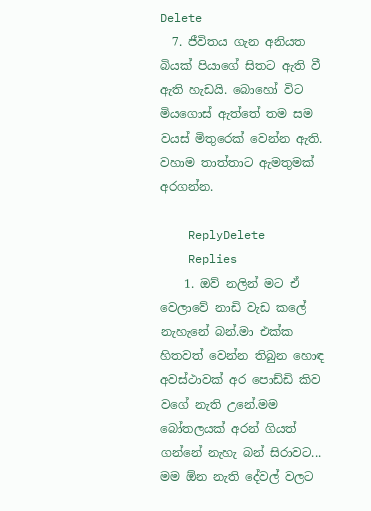Delete
  7. ජීවිතය ගැන අනියත බියක් පියාගේ සිතට ඇති වී ඇති හැඩයි. බොහෝ විට මියගොස් ඇත්තේ තම සම වයස් මිතුරෙක් වෙන්න ඇති. වහාම තාත්තාට ඇමතුමක් අරගන්න.

    ReplyDelete
    Replies
    1. ඔව් නලින් මට ඒ වෙලාවේ නාඩි වැඩ කලේ නැහැනේ බන්.මා එක්ක හිතවත් වෙන්න තිබුන හොඳ අවස්ථාවක් අර පොඩ්ඩි කිව වගේ නැති උනේ.මම බෝතලයක් අරන් ගියත් ගන්නේ නැහැ බන් සිරාවට... මම ඕන නැති දේවල් වලට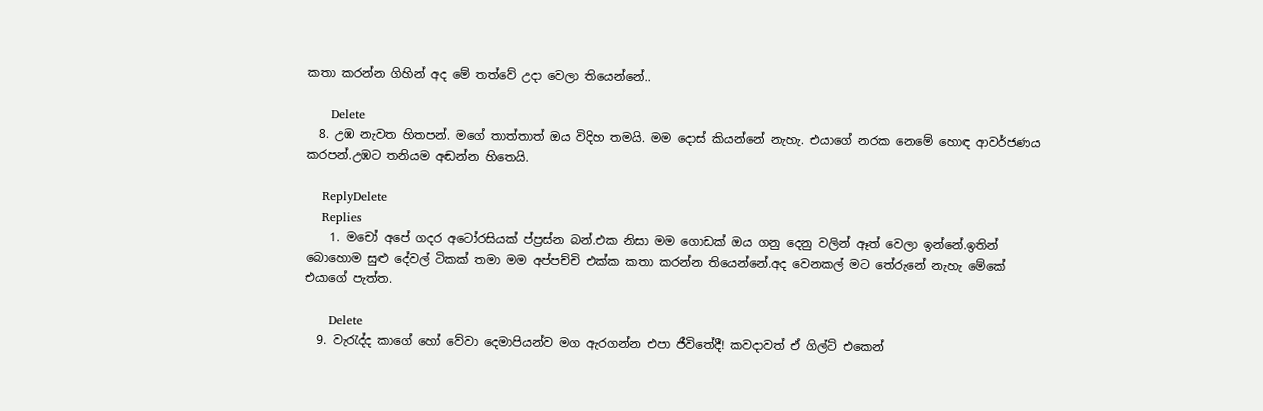කතා කරන්න ගිහින් අද මේ තත්වේ උදා වෙලා තියෙන්නේ..

      Delete
  8. උඹ නැවත හිතපන්. මගේ තාත්තාත් ඔය විදිහ තමයි. මම දොස් කියන්නේ නැහැ. එයාගේ නරක නෙමේ හොඳ ආවර්ජණය කරපන්.උඹට තනියම අඬන්න හිතෙයි.

    ReplyDelete
    Replies
    1. මචෝ අපේ ගදර අටෝරසියක් ප්‍ප්‍රස්න බන්.එක නිසා මම ගොඩක් ඔය ගනු දෙනු වලින් ඈත් වෙලා ඉන්නේ.ඉතින් බොහොම සුළු දේවල් ටිකක් තමා මම අප්පච්චි එක්ක කතා කරන්න තියෙන්නේ.අද වෙනකල් මට තේරුනේ නැහැ මේකේ එයාගේ පැත්ත.

      Delete
  9. වැරැද්ද කාගේ හෝ වේවා දෙමාපියන්ව මග ඇරගන්න එපා ජීවිතේදී! කවදාවත් ඒ ගිල්ට් එකෙන්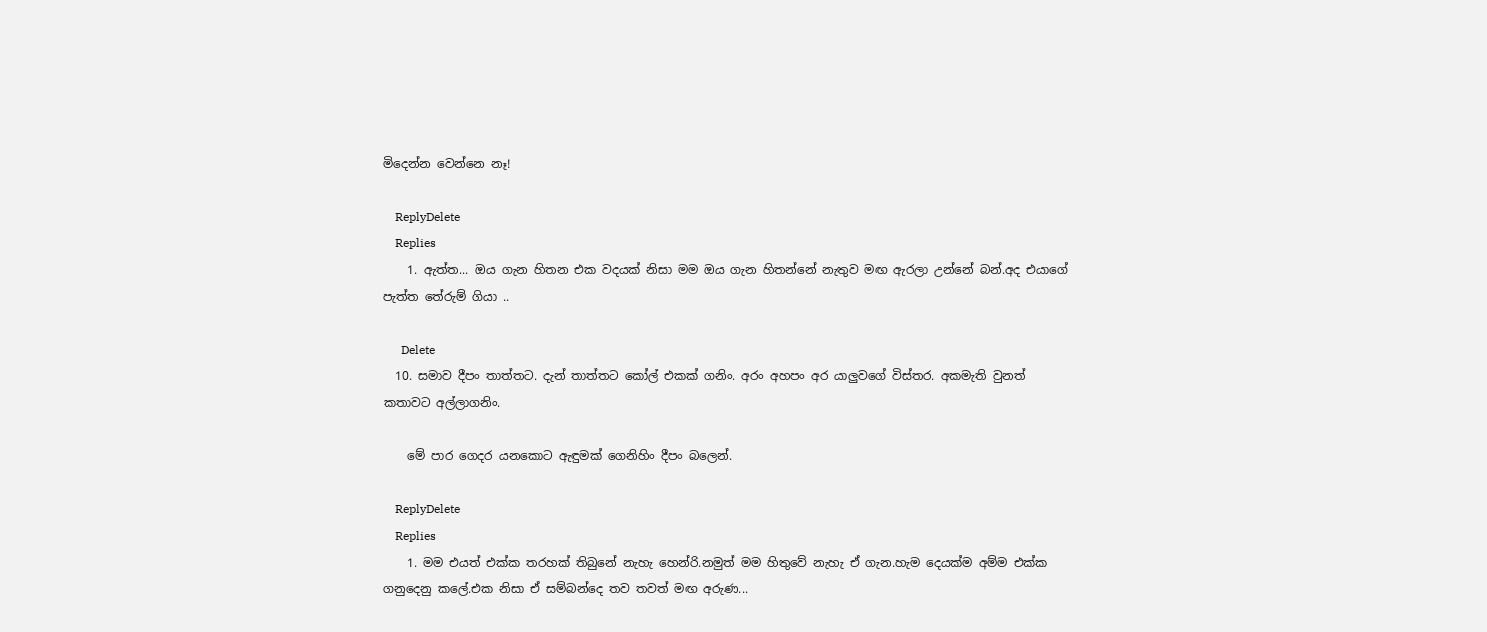මිදෙන්න වෙන්නෙ නෑ!

    ReplyDelete
    Replies
    1. ඇත්ත... ඔය ගැන හිතන එක වදයක් නිසා මම ඔය ගැන හිතන්නේ නැතුව මඟ ඇරලා උන්නේ බන්.අද එයාගේ පැත්ත තේරුම් ගියා ..

      Delete
  10. සමාව දීපං තාත්තට. දැන් තාත්තට කෝල් එකක් ගනිං. අරං අහපං අර යාලුවගේ විස්තර. අකමැති වුනත් කතාවට අල්ලාගනිං.

    මේ පාර ගෙදර යනකොට ඇඳුමක් ගෙනිහිං දීපං බලෙන්.

    ReplyDelete
    Replies
    1. මම එයත් එක්ක තරහක් තිබුනේ නැහැ හෙන්රි.නමුත් මම හිතුවේ නැහැ ඒ ගැන.හැම දෙයක්ම අම්ම එක්ක ගනුදෙනු කලේ.එක නිසා ඒ සම්බන්දෙ තව තවත් මඟ අරුණ...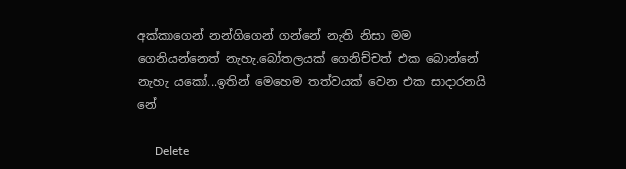අක්කාගෙන් නන්ගිගෙන් ගන්නේ නැති නිසා මම ගෙනියන්නෙත් නැහැ.බෝතලයක් ගෙනිච්චත් එක බොන්නේ නැහැ යකෝ...ඉතින් මෙහෙම තත්වයක් වෙන එක සාදාරනයි නේ

      Delete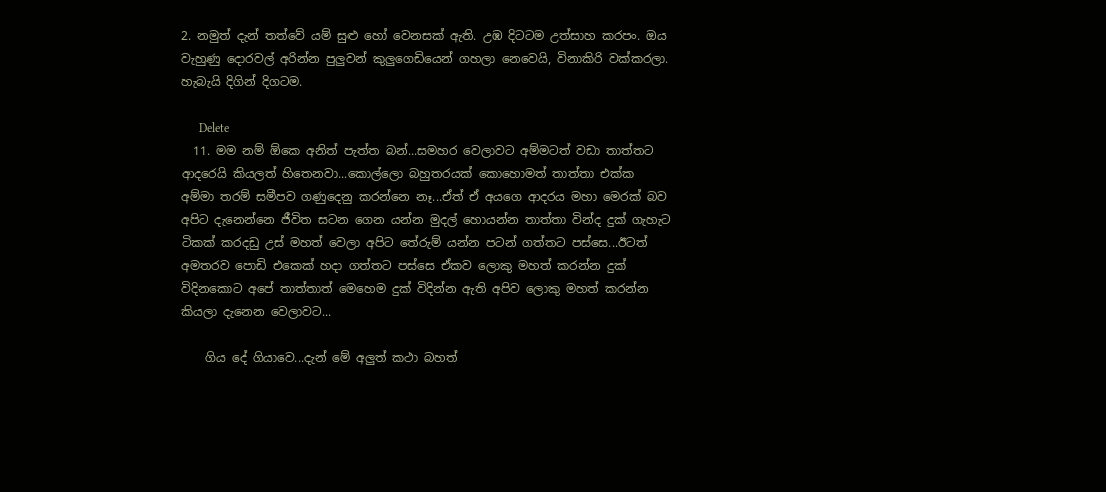2. නමුත් දැන් තත්වේ යම් සුළු හෝ වෙනසක් ඇති. උඹ දිටටම උත්සාහ කරපං. ඔය වැහුණු දොරවල් අරින්න පුලුවන් කුලුගෙඩියෙන් ගහලා නෙවෙයි, විනාකිරි වක්කරලා. හැබැයි දිගින් දිගටම.

      Delete
  11. මම නම් ඕකෙ අනිත් පැත්ත බන්...සමහර වෙලාවට අම්මටත් වඩා තාත්තට ආදරෙයි කියලත් හිතෙනවා...කොල්ලො බහුතරයක් කොහොමත් තාත්තා එක්ක අම්මා තරම් සමීපව ගණුදෙනු කරන්නෙ නෑ...ඒත් ඒ අයගෙ ආදරය මහා මෙරක් බව අපිට දැනෙන්නෙ ජීවිත සටන ගෙන යන්න මුදල් හොයන්න තාත්තා වින්ද දුක් ගැහැට ටිකක් කරදඩු උස් මහත් වෙලා අපිට තේරුම් යන්න පටන් ගත්තට පස්සෙ...ඊටත් අමතරව පොඩි එකෙක් හදා ගත්තට පස්සෙ ඒකව ලොකු මහත් කරන්න දුක් විදිනකොට අපේ තාත්තාත් මෙහෙම දුක් විදින්න ඇති අපිව ලොකු මහත් කරන්න කියලා දැනෙන වෙලාවට...

    ගිය දේ ගියාවෙ...දැන් මේ අලුත් කථා බහත්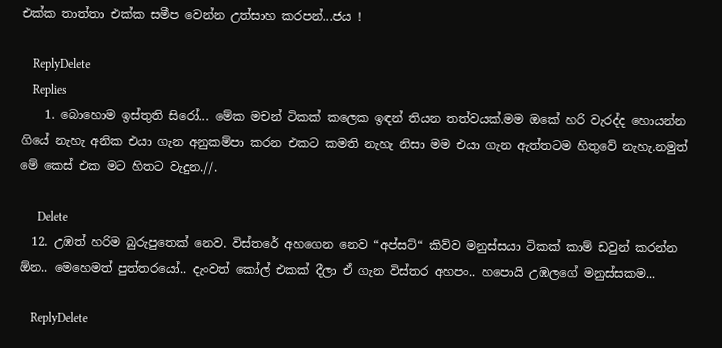එක්ක තාත්තා එක්ක සමීප වෙන්න උත්සාහ කරපන්...ජය !

    ReplyDelete
    Replies
    1. බොහොම ඉස්තුති සිරෝ... මේක මචන් ටිකක් කලෙක ඉඳන් තියන තත්වයක්.මම ඔකේ හරි වැරද්ද හොයන්න ගියේ නැහැ අනික එයා ගැන අනුකම්පා කරන එකට කමති නැහැ නිසා මම එයා ගැන ඇත්තටම හිතුවේ නැහැ.නමුත් මේ කෙස් එක මට හිතට වැදුන.//.

      Delete
  12. උඹත් හරිම බුරුපුතෙක් නෙව. විස්තරේ අහගෙන නෙව “අප්සට්“ කිව්ව මනුස්සයා ටිකක් කාම් ඩවුන් කරන්න ඕන.. මෙහෙමත් පුත්තරයෝ.. දැංවත් කෝල් එකක් දීලා ඒ ගැන විස්තර අහපං.. හපොයි උඹලගේ මනුස්සකම...

    ReplyDelete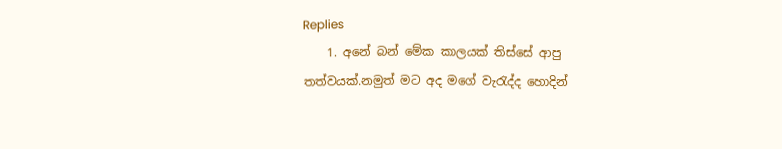Replies
    1. අනේ බන් මේක කාලයක් තිස්සේ ආපු තත්වයක්.නමුත් මට අද මගේ වැරැද්ද හොදින්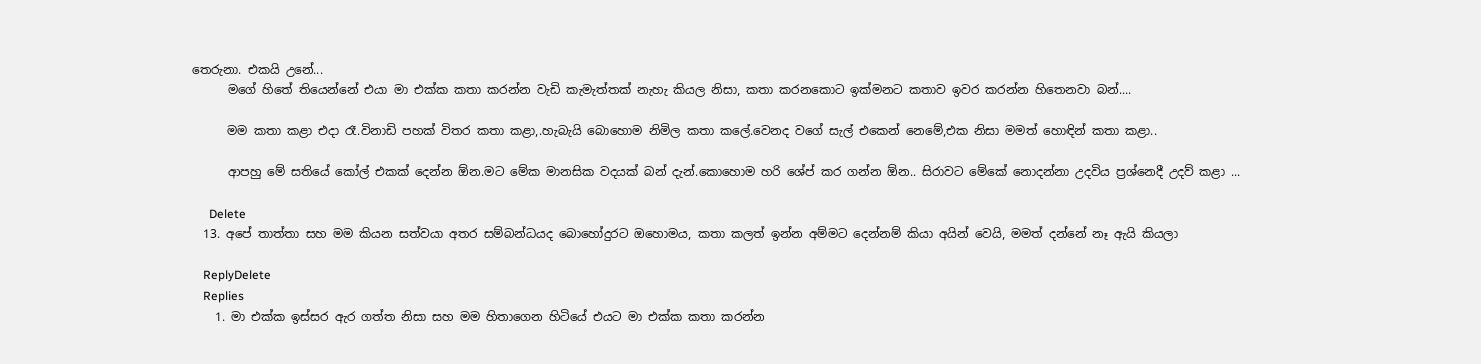තෙරුනා. එකයි උනේ...
      මගේ හිතේ තියෙන්නේ එයා මා එක්ක කතා කරන්න වැඩි කැමැත්තක් නැහැ කියල නිසා, කතා කරනකොට ඉක්මනට කතාව ඉවර කරන්න හිතෙනවා බන්....

      මම කතා කළා එදා රෑ.විනාඩි පහක් විතර කතා කළා,.හැබැයි බොහොම නිමිල කතා කලේ.වෙනද වගේ සැල් එකෙන් නෙමේ,එක නිසා මමත් හොඳින් කතා කළා..

      ආපහු මේ සතියේ කෝල් එකක් දෙන්න ඕන.මට මේක මානසික වදයක් බන් දැන්.කොහොම හරි ශේප් කර ගන්න ඕන.. සිරාවට මේකේ නොදන්නා උදවිය ප්‍රශ්නෙදී උදව් කළා ...

      Delete
  13. අපේ තාත්තා සහ මම කියන සත්වයා අතර සම්බන්ධයද බොහෝදුරට ඔහොමය, කතා කලත් ඉන්න අම්මට දෙන්නම් කියා අයින් වෙයි, මමත් දන්නේ නෑ ඇයි කියලා

    ReplyDelete
    Replies
    1. මා එක්ක ඉස්සර ඇර ගත්ත නිසා සහ මම හිතාගෙන හිටියේ එයට මා එක්ක කතා කරන්න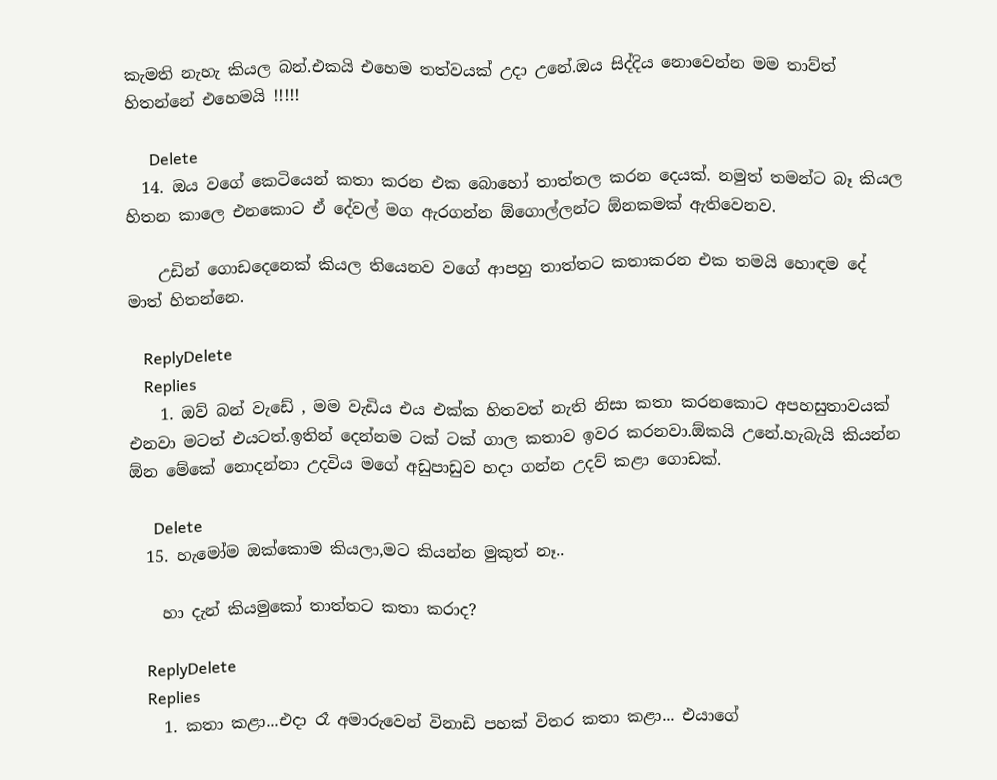කැමති නැහැ කියල බන්.එකයි එහෙම තත්වයක් උදා උනේ.ඔය සිද්දිය නොවෙන්න මම තාව්ත් හිතන්නේ එහෙමයි !!!!!

      Delete
  14. ඔය වගේ කෙටියෙන් කතා කරන එක බොහෝ තාත්තල කරන දෙයක්. නමුත් තමන්ට බෑ කියල හිතන කාලෙ එනකොට ඒ දේවල් මග ඇරගන්න ඕගොල්ලන්ට ඕනකමක් ඇතිවෙනව.

    උඩින් ගොඩදෙනෙක් කියල තියෙනව වගේ ආපහු තාත්තට කතාකරන එක තමයි හොඳම දේ මාත් හිතන්නෙ.

    ReplyDelete
    Replies
    1. ඔව් බන් වැඩේ , මම වැඩිය එය එක්ක හිතවත් නැති නිසා කතා කරනකොට අපහසුතාවයක් එනවා මටත් එයටත්.ඉතින් දෙන්නම ටක් ටක් ගාල කතාව ඉවර කරනවා.ඕකයි උනේ.හැබැයි කියන්න ඕන මේකේ නොදන්නා උදවිය මගේ අඩුපාඩුව හදා ගන්න උදව් කළා ගොඩක්.

      Delete
  15. හැමෝම ඔක්කොම කියලා,මට කියන්න මුකුත් නෑ..

    හා දැන් කියමුකෝ තාත්තට කතා කරාද?

    ReplyDelete
    Replies
    1. කතා කළා...එදා රෑ අමාරුවෙන් විනාඩි පහක් විතර කතා කළා... එයාගේ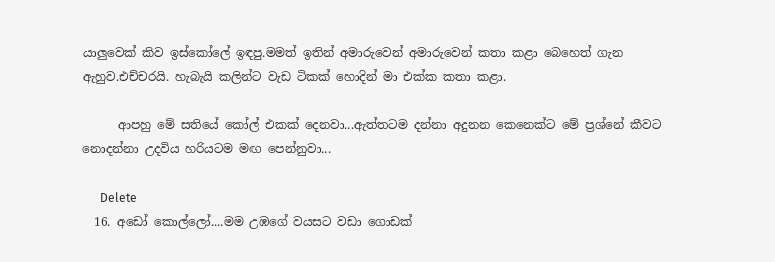යාලුවෙක් කිව ඉස්කෝලේ ඉඳපු.මමත් ඉතින් අමාරුවෙන් අමාරුවෙන් කතා කළා බෙහෙත් ගැන ඇහුව.එච්චරයි. හැබැයි කලින්ට වැඩ ටිකක් හොදින් මා එක්ක කතා කළා.

      ආපහු මේ සතියේ කෝල් එකක් දෙනවා...ඇත්තටම දන්නා අදුනන කෙනෙක්ට මේ ප්‍රශ්නේ කීවට නොදන්නා උදවිය හරියටම මඟ පෙන්නුවා...

      Delete
  16. අඩෝ කොල්ලෝ....මම උඹගේ වයසට වඩා ගොඩක්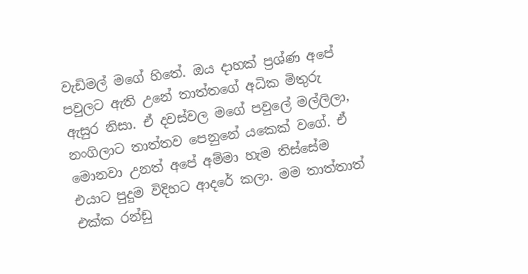වැඩිමල් මගේ හිතේ. ඔය දාහක් ප්‍රශ්ණ අපේ පවුලට ඇති උනේ තාත්තගේ අධික මිතුරු ඇසුර නිසා. ඒ දවස්වල මගේ පවුලේ මල්ලිලා, නංගිලාට තාත්තව පෙනුනේ යකෙක් වගේ. ඒ මොනවා උනත් අපේ අම්මා හැම තිස්සේම එයාට පුදුම විදිහට ආදරේ කලා. මම තාත්තාත් එක්ක රන්ඩු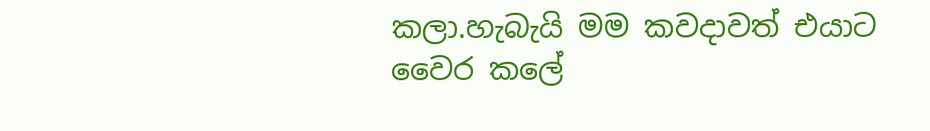කලා.හැබැයි මම කවදාවත් එයාට වෛර කලේ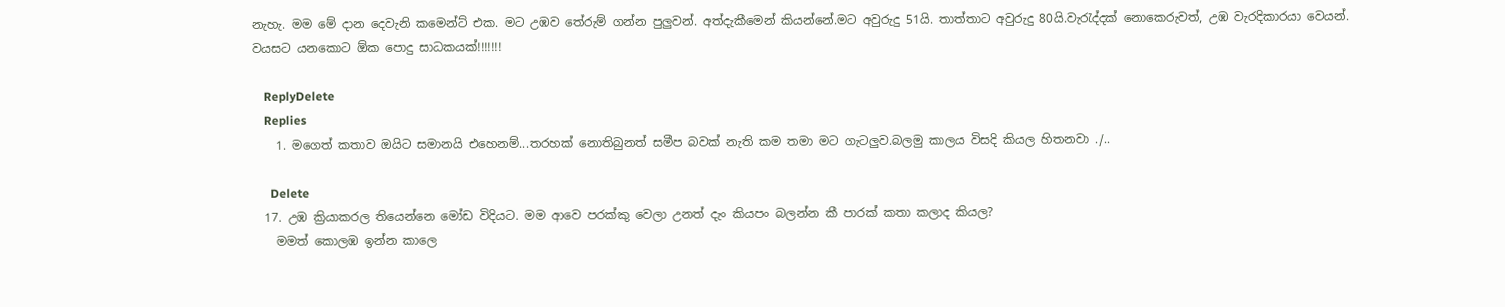නැහැ. මම මේ දාන දෙවැනි කමෙන්ට් එක. මට උඹව තේරුම් ගන්න පුලුවන්. අත්දැකීමෙන් කියන්නේ.මට අවුරුදු 51යි. තාත්තාට අවුරුදු 80යි.වැරැද්දක් නොකෙරුවත්, උඹ වැරදිකාරයා වෙයන්. වයසට යනකොට ඕක පොදු සාධකයක්!!!!!!!

    ReplyDelete
    Replies
    1. මගෙත් කතාව ඔයිට සමානයි එහෙනම්...තරහක් නොතිබුනත් සමීප බවක් නැති කම තමා මට ගැටලුව.බලමු කාලය විසදි කියල හිතනවා ./..

      Delete
  17. උඹ ක්‍රියාකරල තියෙන්නෙ මෝඩ විදියට. මම ආවෙ පරක්කු වෙලා උනත් දැං කියපං බලන්න කී පාරක් කතා කලාද කියල?
    මමත් කොලඹ ඉන්න කාලෙ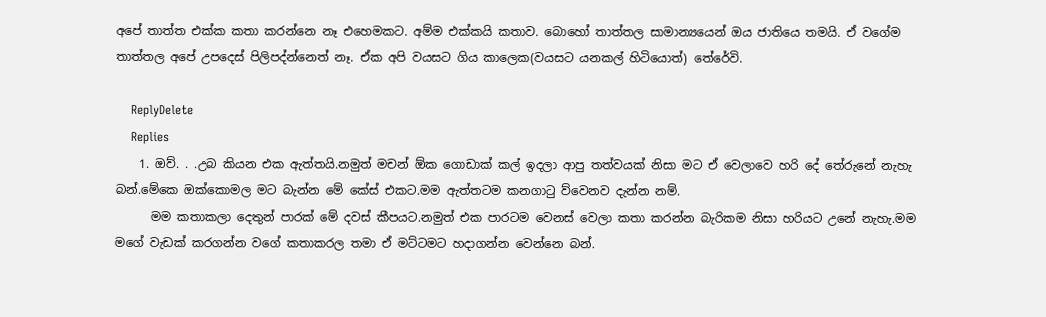අපේ තාත්ත එක්ක කතා කරන්නෙ නෑ එහෙමකට. අම්ම එක්කයි කතාව. බොහෝ තාත්තල සාමාන්‍යයෙන් ඔය ජාතියෙ තමයි. ඒ වගේම තාත්තල අපේ උපදෙස් පිලිපද්න්නෙත් නෑ. ඒක අපි වයසට ගිය කාලෙක(වයසට යනකල් හිටියොත්) තේරේවි.

    ReplyDelete
    Replies
    1. ඔව්. . .උබ කියන එක ඇත්තයි.නමුත් මචන් ඕක ගොඩාක් කල් ඉදලා ආපු තත්වයක් නිසා මට ඒ වෙලාවෙ හරි දේ තේරුනේ නැහැ බන්.මේකෙ ඔක්කොමල මට බැන්න මේ කේස් එකට.මම ඇත්තටම කනගාටු ව්වෙනව දැන්න නම්.
      මම කතාකලා දෙතුන් පාරක් මේ දවස් කීපයට.නමුත් එක පාරටම වෙනස් වෙලා කතා කරන්න බැරිකම නිසා හරියට උනේ නැහැ.මම මගේ වැඩක් කරගන්න වගේ කතාකරල තමා ඒ මට්ටමට හදාගන්න වෙන්නෙ බන්.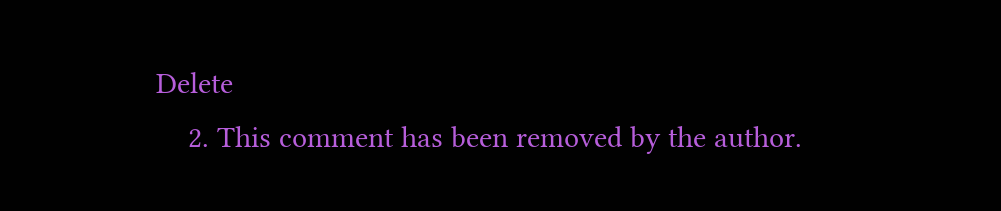Delete
    2. This comment has been removed by the author.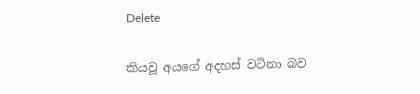Delete

කියවූ අයගේ අදහස් වටිනා බව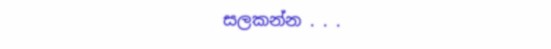සලකන්න . . .